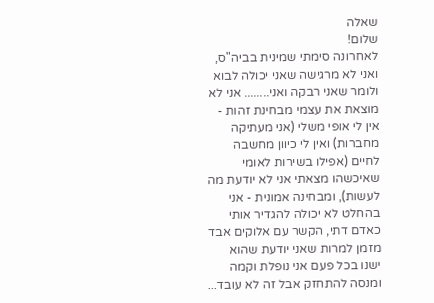שאלה
שלום!
לאחרונה סימתי שמינית בביה"ס, ואני לא מרגישה שאני יכולה לבוא ולומר שאני רבקה ואני........ אני לא מוצאת את עצמי מבחינת זהות - אין לי אופי משלי (אני מעתיקה מחברות) ואין לי כיוון מחשבה לחיים (אפילו בשירות לאומי שאיכשהו מצאתי אני לא יודעת מה לעשות), ומבחינה אמונית - אני בהחלט לא יכולה להגדיר אותי כאדם דתי, הקשר עם אלוקים אבד מזמן למרות שאני יודעת שהוא ישנו בכל פעם אני נופלת וקמה ומנסה להתחזק אבל זה לא עובד...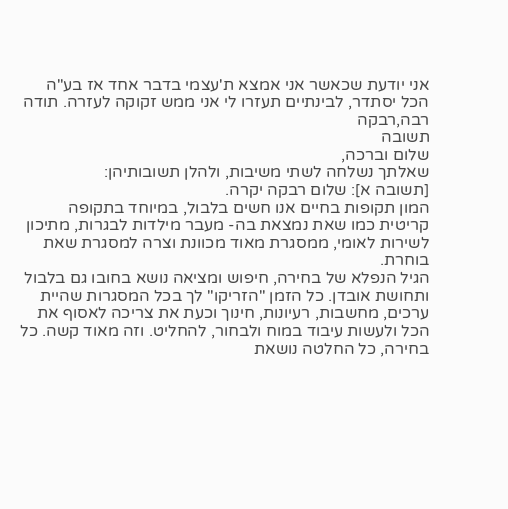אני יודעת שכאשר אני אמצא ת'עצמי בדבר אחד אז בע"ה הכל יסתדר, לבינתיים תעזרו לי אני ממש זקוקה לעזרה. תודה רבה,רבקה
תשובה
שלום וברכה,
שאלתך נשלחה לשתי משיבות, ולהלן תשובותיהן:
[תשובה א]: שלום רבקה יקרה.
המון תקופות בחיים אנו חשים בלבול, במיוחד בתקופה קריטית כמו שאת נמצאת בה- מעבר מילדות לבגרות, מתיכון לשירות לאומי, ממסגרת מאוד מכוונת וצרה למסגרת שאת בוחרת.
הגיל הנפלא של בחירה, חיפוש ומציאה נושא בחובו גם בלבול ותחושת אובדן. כל הזמן "הזריקו" לך בכל המסגרות שהיית ערכים, מחשבות, רעיונות, חינוך וכעת את צריכה לאסוף את הכל ולעשות עיבוד במוח ולבחור, להחליט. וזה מאוד קשה. כל בחירה, כל החלטה נושאת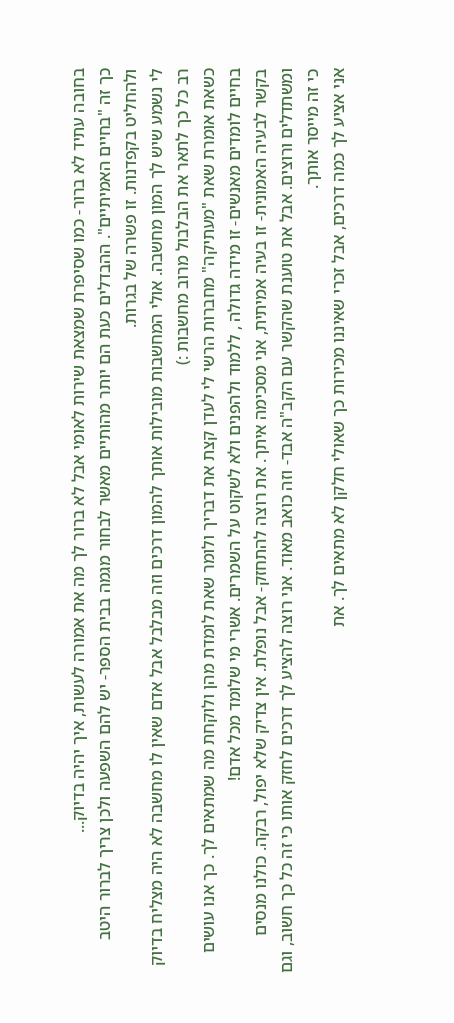בחובה עתיד לא ברור- כמו שסיפרת שמצאת שירות לאומי אבל לא ברור לך מה את אמורה לעשות, איך יהיה בדיוק...
כך זה "בחיים האמיתיים". ההבדלים כעת הם יותר מהותיים מאשר לבחור מגמה בבית הספר- יש להם השפעה ולכן צריך לברור היטב ולהחליט בקפדנות. זו פשרה של בגרות.
לי נשמע שיש לך המון מחשבה. אולי המחשבות מובילות אותך להמון דרכים וזה מבלבל אבל אדם שאין לו מחשבה לא היה מצליח בדיוק רב כל כך לתאר את הבלבול מרוב מחשבות :)
כשאת אומרת שאת "מעתיקה" מחברות הרשי לי לעדן קצת את דבריך ולומר שאת לומדת מהן ולוקחת מה שמתאים לך. כך אנו עושים בחיים לומדים מאנשים- זו מידה גדולה , ללמוד ולהפנים ולא לשקוט על השמרים. אשרי מי שלומד מכל אדם!
בקשר לבעיה האמונית- זו בעיה אמיתית, אני מסכימה איתך. את רוצה להתחזק- אבל נופלת. אין צדיק שלא יפול, רבקה. כולנו מנסים ומשתדלים ורוצים. אבל את טוענת שהקשר עם הקב"ה אבד- וזה כואב מאוד. אני רוצה להציע לך דרכים לחזק אותו כי זה כל כך חשוב, וגם כי זה מייסר אותך.
אני אציע לך כמה דרכים, אבל זכרי שאיננו מכירות כך שאולי חלקן לא מתאים לך. את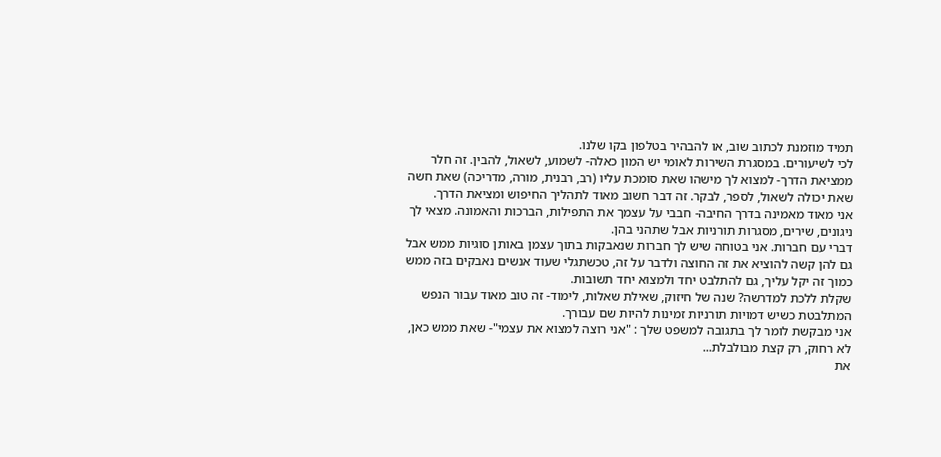תמיד מוזמנת לכתוב שוב, או להבהיר בטלפון בקו שלנו.
לכי לשיעורים. במסגרת השירות לאומי יש המון כאלה- לשמוע, לשאול, להבין. זה חלר ממציאת הדרך- למצוא לך מישהו שאת סומכת עליו (רב, רבנית, מורה, מדריכה) שאת חשה שאת יכולה לשאול, לספר, לבקר. זה דבר חשוב מאוד לתהליך החיפוש ומציאת הדרך.
אני מאוד מאמינה בדרך החיבה- חבבי על עצמך את התפילות, הברכות והאמונה. מצאי לך ניגונים, שירים, מסגרות תורניות אבל שתהני בהן.
דברי עם חברות. אני בטוחה שיש לך חברות שנאבקות בתוך עצמן באותן סוגיות ממש אבל גם להן קשה להוציא את זה החוצה ולדבר על זה, טכשתגלי שעוד אנשים נאבקים בזה ממש כמוך זה יקל עליך, גם להתלבט יחד ולמצוא יחד תשובות.
שקלת ללכת למדרשה? שנה של חיזוק, שאילת שאלות, לימוד- זה טוב מאוד עבור הנפש המתלבטת כשיש דמויות תורניות זמינות להיות שם עבורך.
אני מבקשת לומר לך בתגובה למשפט שלך : "אני רוצה למצוא את עצמי"- שאת ממש כאן, לא רחוק, רק קצת מבולבלת...
את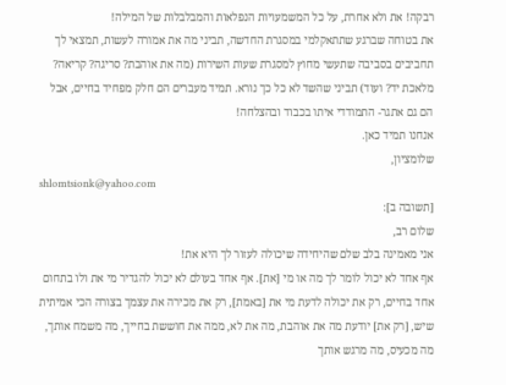רבקה! את ולא אחרת, על כל המשמעויות הנפלאות והמבלבלות של המילה!
את בטוחה שברגע שתתאקלמי במסגרת החדשה, תביני מה את אמורה לעשות, תמצאי לך תחביבים בסביבה שתעשי מחוץ למסגרת שעות השירות (מה את אוהבת? סריגה? קריאה? מלאכת יד? ועוד) תביני שהשד לא כל כך נורא. תמיד מעברים הם חלק מפחיד בחיים, אבל הם גם אתגר- התמודדי איתו בכבוד ובהצלחה!
אנחנו תמיד כאן.
שלומציון,
shlomtsionk@yahoo.com
[תשובה ב]:
שלום רב,
אני מאמינה בלב שלם שהיחידה שיכולה לעזור לך היא את!
אף אחד לא יכול לומר לך מה או מי [את]. אף אחד בעולם לא יכול להגדיר מי את ולו בתחום אחד בחיים, רק את יכולה לדעת מי את [באמת], רק את מכירה את עצמך בצורה הכי אמיתית שיש, [רק את] יודעת מה את אוהבת, מה את לא, ממה את חוששת בחייך, מה משמח אותך, מה מכעיס, מה מרגש אותך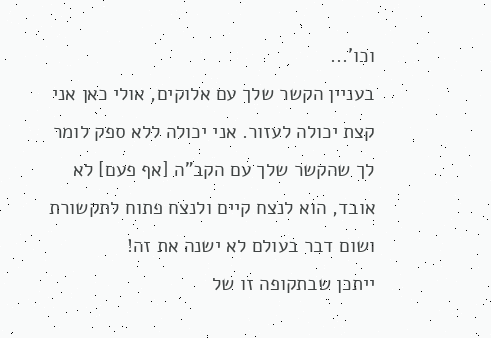וכו'...
בעניין הקשר שלך עם אלוקים, אולי כאן אני קצת יכולה לעזור. אני יכולה ללא ספק לומר לך שהקשר שלך עם הקב"ה [אף פעם] לא אובד, הוא לנצח קיים ולנצח פתוח לתקשורת ושום דבר בעולם לא ישנה את זה!
ייתכן שבתקופה זו של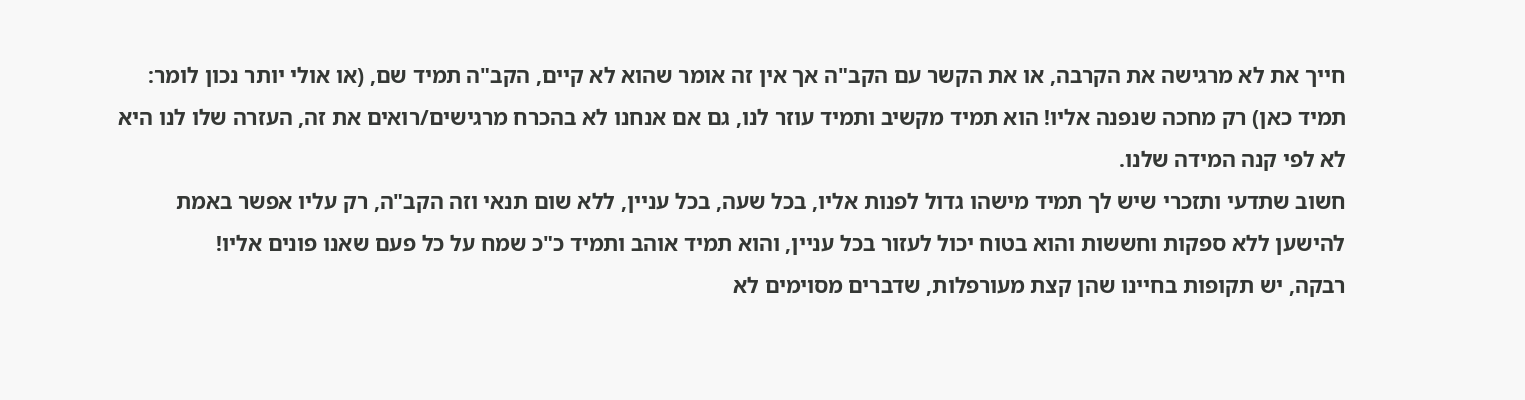חייך את לא מרגישה את הקרבה, או את הקשר עם הקב"ה אך אין זה אומר שהוא לא קיים, הקב"ה תמיד שם, (או אולי יותר נכון לומר: תמיד כאן) רק מחכה שנפנה אליו! הוא תמיד מקשיב ותמיד עוזר לנו, גם אם אנחנו לא בהכרח מרגישים/רואים את זה, העזרה שלו לנו היא לא לפי קנה המידה שלנו.
חשוב שתדעי ותזכרי שיש לך תמיד מישהו גדול לפנות אליו, בכל שעה, בכל עניין, ללא שום תנאי וזה הקב"ה, רק עליו אפשר באמת להישען ללא ספקות וחששות והוא בטוח יכול לעזור בכל עניין, והוא תמיד אוהב ותמיד כ"כ שמח על כל פעם שאנו פונים אליו!
רבקה, יש תקופות בחיינו שהן קצת מעורפלות, שדברים מסוימים לא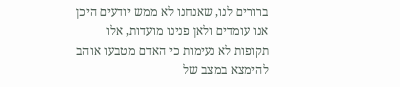ברורים לנו, שאנחנו לא ממש יודעים היכן אנו עומדים ולאן פנינו מועדות, אלו תקופות לא נעימות כי האדם מטבעו אוהב להימצא במצב של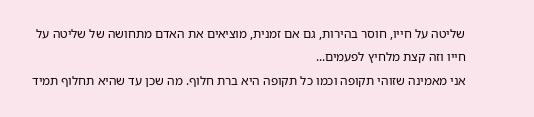שליטה על חייו, חוסר בהירות, גם אם זמנית, מוציאים את האדם מתחושה של שליטה על חייו וזה קצת מלחיץ לפעמים...
אני מאמינה שזוהי תקופה וכמו כל תקופה היא ברת חלוף. מה שכן עד שהיא תחלוף תמיד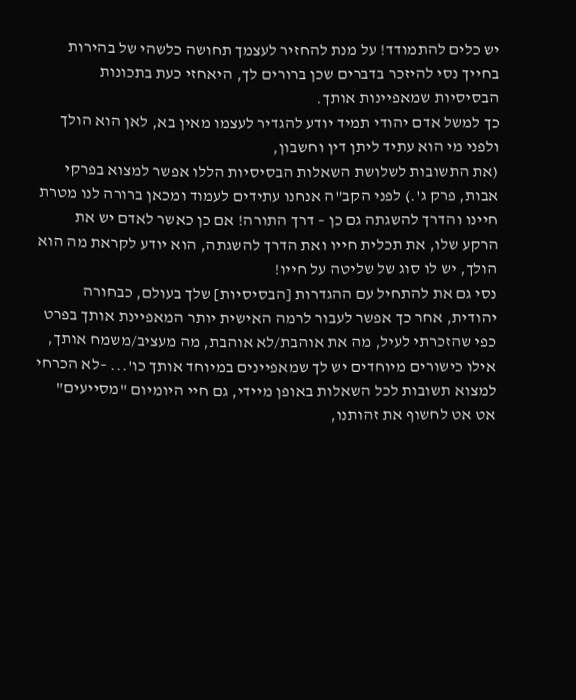יש כלים להתמודד! על מנת להחזיר לעצמך תחושה כלשהי של בהירות בחייך נסי להיזכר בדברים שכן ברורים לך, היאחזי כעת בתכונות הבסיסיות שמאפיינות אותך.
כך למשל אדם יהודי תמיד יודע להגדיר לעצמו מאין בא, לאן הוא הולך ולפני מי הוא עתיד ליתן דין וחשבון,
(את התשובות לשלושת השאלות הבסיסיות הללו אפשר למצוא בפרקי אבות, פרק ג'.) לפני הקב"ה אנחנו עתידים לעמוד ומכאן ברורה לנו מטרת חיינו והדרך להשגתה גם כן – דרך התורה! אם כן כאשר לאדם יש את הרקע שלו, את תכלית חייו ואת הדרך להשגתה, הוא יודע לקראת מה הוא הולך, יש לו סוג של שליטה על חייו!
נסי גם את להתחיל עם ההגדרות [הבסיסיות] שלך בעולם, כבחורה יהודית, אחר כך אפשר לעבור לרמה האישית יותר המאפיינת אותך בפרט כפי שהזכרתי לעיל, מה את אוהבת/לא אוהבת, מה מעציב/משמח אותך, אילו כישורים מיוחדים יש לך שמאפיינים במיוחד אותך כו'... –לא הכרחי למצוא תשובות לכל השאלות באופן מיידי, גם חיי היומיום "מסייעים" אט אט לחשוף את זהותנו,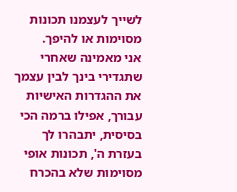לשייך לעצמנו תכונות מסוימות או להיפך.
אני מאמינה שאחרי שתגדירי בינך לבין עצמך את ההגדרות האישיות עבורך, אפילו ברמה הכי בסיסית, יתבהרו לך בעזרת ה', תכונות אופי מסוימות שלא בהכרח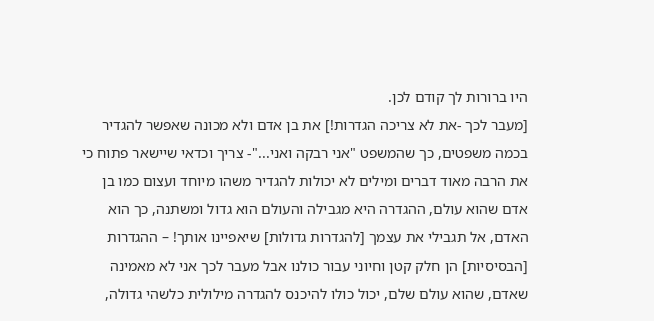היו ברורות לך קודם לכן.
[מעבר לכך -את לא צריכה הגדרות!] את בן אדם ולא מכונה שאפשר להגדיר בכמה משפטים, כך שהמשפט "אני רבקה ואני..."- צריך וכדאי שיישאר פתוח כי את הרבה מאוד דברים ומילים לא יכולות להגדיר משהו מיוחד ועצום כמו בן אדם שהוא עולם, ההגדרה היא מגבילה והעולם הוא גדול ומשתנה, כך הוא האדם, אל תגבילי את עצמך [להגדרות גדולות] שיאפיינו אותך! – ההגדרות [הבסיסיות] הן חלק קטן וחיוני עבור כולנו אבל מעבר לכך אני לא מאמינה שאדם, שהוא עולם שלם, יכול כולו להיכנס להגדרה מילולית כלשהי גדולה,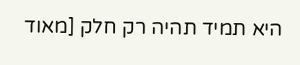היא תמיד תהיה רק חלק [מאוד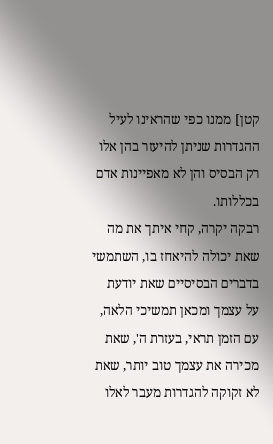קטן] ממנו כפי שהראינו לעיל ההגדרות שניתן להיעזר בהן אלו רק הבסיס והן לא מאפיינות אדם בכללותו.
רבקה יקרה, קחי איתך את מה שאת יכולה להיאחז בו, השתמשי בדברים הבסיסיים שאת יודעת על עצמך ומכאן תמשיכי הלאה, עם הזמן תראי, בעזרת ה', שאת מכירה את עצמך טוב יותר, שאת לא זקוקה להגדרות מעבר לאלו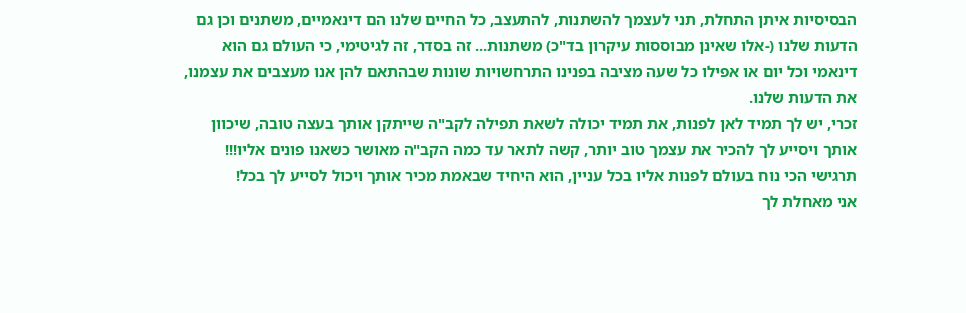הבסיסיות איתן התחלת, תני לעצמך להשתנות, להתעצב, כל החיים שלנו הם דינאמיים, משתנים וכן גם הדעות שלנו (-אלו שאינן מבוססות עיקרון בד"כ) משתנות... זה בסדר, זה לגיטימי, כי העולם גם הוא דינאמי וכל יום או אפילו כל שעה מציבה בפנינו התרחשויות שונות שבהתאם להן אנו מעצבים את עצמנו, את הדעות שלנו.
זכרי, יש לך תמיד לאן לפנות, את תמיד יכולה לשאת תפילה לקב"ה שייתקן אותך בעצה טובה, שיכוון אותך ויסייע לך להכיר את עצמך טוב יותר, קשה לתאר עד כמה הקב"ה מאושר כשאנו פונים אליו!!!
תרגישי הכי נוח בעולם לפנות אליו בכל עניין, הוא היחיד שבאמת מכיר אותך ויכול לסייע לך בכל!
אני מאחלת לך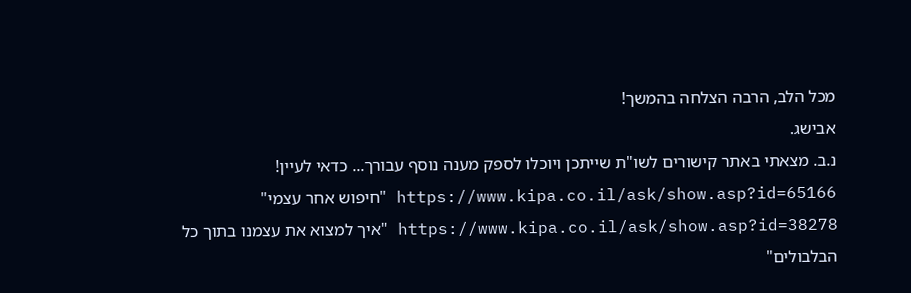מכל הלב, הרבה הצלחה בהמשך!
אבישג.
נ.ב. מצאתי באתר קישורים לשו"ת שייתכן ויוכלו לספק מענה נוסף עבורך... כדאי לעיין!
https://www.kipa.co.il/ask/show.asp?id=65166 "חיפוש אחר עצמי"
https://www.kipa.co.il/ask/show.asp?id=38278 "איך למצוא את עצמנו בתוך כל הבלבולים"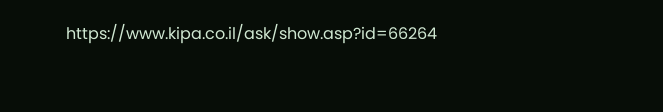https://www.kipa.co.il/ask/show.asp?id=66264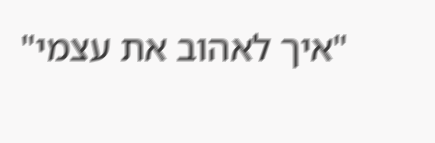"איך לאהוב את עצמי"